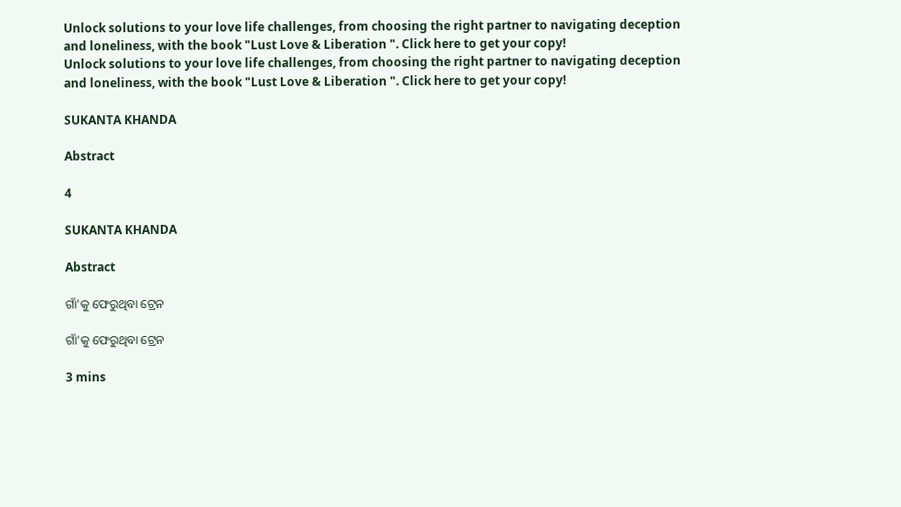Unlock solutions to your love life challenges, from choosing the right partner to navigating deception and loneliness, with the book "Lust Love & Liberation ". Click here to get your copy!
Unlock solutions to your love life challenges, from choosing the right partner to navigating deception and loneliness, with the book "Lust Love & Liberation ". Click here to get your copy!

SUKANTA KHANDA

Abstract

4

SUKANTA KHANDA

Abstract

ଗାଁ'କୁ ଫେରୁଥିବା ଟ୍ରେନ

ଗାଁ'କୁ ଫେରୁଥିବା ଟ୍ରେନ

3 mins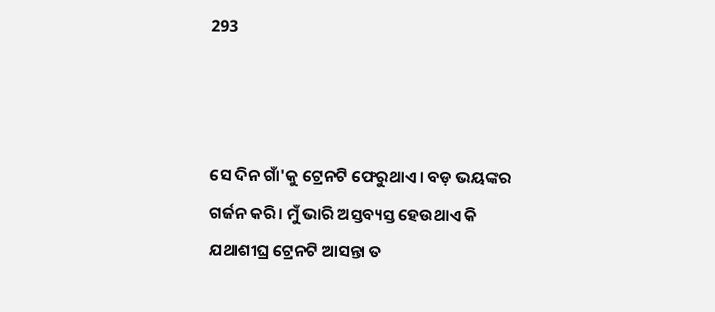293



ସେ ଦିନ ଗାଁ'କୁ ଟ୍ରେନଟି ଫେରୁଥାଏ। ବଡ଼ ଭୟଙ୍କର ଗର୍ଜନ କରି। ମୁଁ ଭାରି ଅସ୍ତବ୍ୟସ୍ତ ହେଉଥାଏ କି ଯଥାଶୀଘ୍ର ଟ୍ରେନଟି ଆସନ୍ତା ତ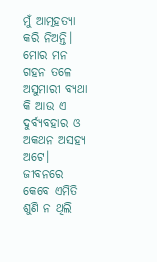ମୁଁ ଆତ୍ମହତ୍ୟା କରି ନିଅନ୍ତି। ମୋର ମନ ଗହନ ତଳେ ଅସୁମାରୀ ବ୍ୟଥା କି ଆଉ ଏ ଦୁର୍ବ୍ୟବହାର ଓ ଅକଥନ ଅସହ୍ୟ ଅଟେ। ଜୀବନରେ କେବେ ଏମିତି ଶୁଣି ନ ଥିଲି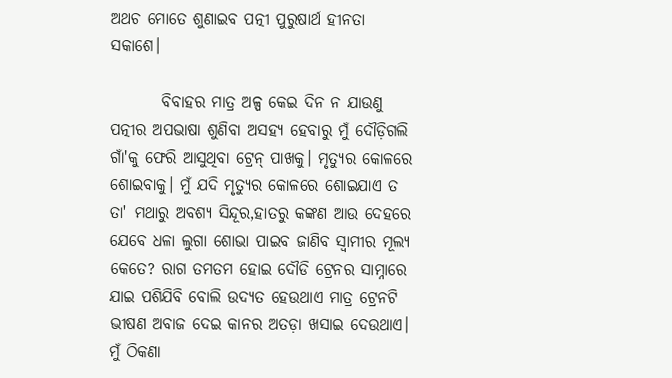ଅଥଚ ମୋତେ ଶୁଣାଇବ ପତ୍ନୀ ପୁରୁଷାର୍ଥ ହୀନତା ସକାଶେ।

        ବିବାହର ମାତ୍ର ଅଳ୍ପ କେଇ ଦିନ ନ ଯାଉଣୁ ପତ୍ନୀର ଅପଭାଷା ଶୁଣିବା ଅସହ୍ୟ ହେବାରୁ ମୁଁ ଦୌଡ଼ିଗଲି ଗାଁ'କୁ ଫେରି ଆସୁଥିବା ଟ୍ରେନ୍ ପାଖକୁ। ମୃତ୍ୟୁର କୋଳରେ ଶୋଇବାକୁ। ମୁଁ ଯଦି ମୃତ୍ୟୁର କୋଳରେ ଶୋଇଯାଏ ତ ତା' ମଥାରୁ ଅବଶ୍ୟ ସିନ୍ଦୂର,ହାତରୁ କଙ୍କଣ ଆଉ ଦେହରେ ଯେବେ ଧଳା ଲୁଗା ଶୋଭା ପାଇବ ଜାଣିବ ସ୍ୱାମୀର ମୂଲ୍ୟ କେତେ? ରାଗ ତମତମ ହୋଇ ଦୌଡି ଟ୍ରେନର ସାମ୍ନାରେ ଯାଇ ପଶିଯିବି ବୋଲି ଉଦ୍ୟତ ହେଉଥାଏ ମାତ୍ର ଟ୍ରେନଟି ଭୀଷଣ ଅବାଜ ଦେଇ କାନର ଅତଡ଼ା ଖସାଇ ଦେଉଥାଏ। ମୁଁ ଠିକଣା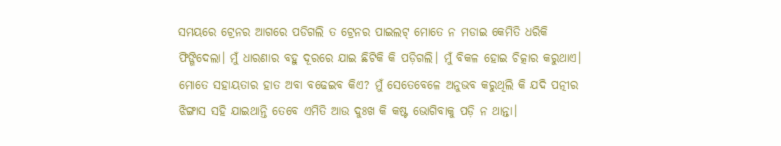ସମୟରେ ଟ୍ରେନର ଆଗରେ ପଡିଗଲି ତ ଟ୍ରେନର ପାଇଲଟ୍ ମୋତେ ନ ମଡାଇ କେମିତି ଧରିକି ଫିଙ୍ଗିଦେଲା। ମୁଁ ଧାରଣାର ବହୁ ଦୂରରେ ଯାଇ ଛିଟିକି କି ପଡ଼ିଗଲି। ମୁଁ ବିକଳ ହୋଇ ଚିତ୍କାର କରୁଥାଏ। ମୋତେ ସହାୟତାର ହାତ ଅବା ବଢେଇବ କିଏ? ମୁଁ ସେତେବେଳେ ଅନୁଭବ କରୁଥିଲି କି ଯଦି ପତ୍ନୀର ଝିଙ୍ଗାସ ସହି ଯାଇଥାନ୍ତି ତେବେ ଏମିତି ଆଉ ଦୁଃଖ କି କଷ୍ଟ ଭୋଗିବାକୁ ପଡ଼ି ନ ଥାନ୍ତା।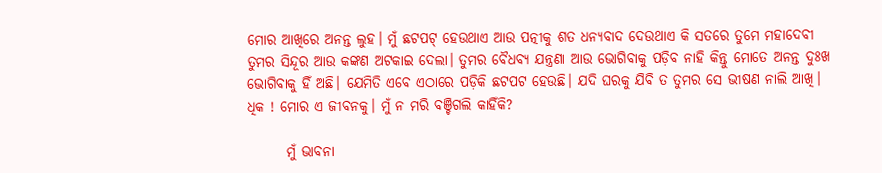ମୋର ଆଖିରେ ଅନନ୍ତ ଲୁହ। ମୁଁ ଛଟପଟ୍ ହେଉଥାଏ ଆଉ ପତ୍ନୀକୁ ଶତ ଧନ୍ୟବାଦ ଦେଉଥାଏ କି ସତରେ ତୁମେ ମହାଦେବୀ ତୁମର ସିନ୍ଦୂର ଆଉ କଙ୍କଣ ଅଟକାଇ ଦେଲା। ତୁମର ବୈଧବ୍ୟ ଯନ୍ତ୍ରଣା ଆଉ ଭୋଗିବାକୁ ପଡ଼ିବ ନାହି କିନ୍ତୁ ମୋତେ ଅନନ୍ତ ଦୁଃଖ ଭୋଗିବାକୁ ହିଁ ଅଛି। ଯେମିତି ଏବେ ଏଠାରେ ପଡ଼ିକି ଛଟପଟ ହେଉଛି। ଯଦି ଘରକୁ ଯିବି ତ ତୁମର ସେ ଭୀଷଣ ନାଲି ଆଖି। ଧିକ ! ମୋର ଏ ଜୀବନକୁ। ମୁଁ ନ ମରି ବଞ୍ଚିଗଲି କାହିଁକି?

       ମୁଁ ଭାବନା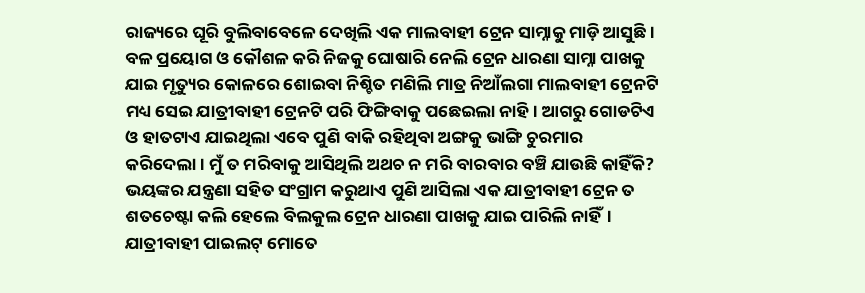ରାଜ୍ୟରେ ଘୂରି ବୁଲିବାବେଳେ ଦେଖିଲି ଏକ ମାଲବାହୀ ଟ୍ରେନ ସାମ୍ନାକୁ ମାଡ଼ି ଆସୁଛି। ବଳ ପ୍ରୟୋଗ ଓ କୌଶଳ କରି ନିଜକୁ ଘୋଷାରି ନେଲି ଟ୍ରେନ ଧାରଣା ସାମ୍ନା ପାଖକୁ ଯାଇ ମୃତ୍ୟୁର କୋଳରେ ଶୋଇବା ନିଶ୍ଚିତ ମଣିଲି ମାତ୍ର ନିଆଁଲଗା ମାଲବାହୀ ଟ୍ରେନଟି ମଧ୍ୟ ସେଇ ଯାତ୍ରୀବାହୀ ଟ୍ରେନଟି ପରି ଫିଙ୍ଗିବାକୁ ପଛେଇଲା ନାହି। ଆଗରୁ ଗୋଡଟିଏ ଓ ହାତଟାଏ ଯାଇଥିଲା ଏବେ ପୁଣି ବାକି ରହିଥିବା ଅଙ୍ଗକୁ ଭାଙ୍ଗି ଚୁରମାର କରିଦେଲା। ମୁଁ ତ ମରିବାକୁ ଆସିଥିଲି ଅଥଚ ନ ମରି ବାରବାର ବଞ୍ଚି ଯାଉଛି କାହିଁକି? ଭୟଙ୍କର ଯନ୍ତ୍ରଣା ସହିତ ସଂଗ୍ରାମ କରୁଥାଏ ପୁଣି ଆସିଲା ଏକ ଯାତ୍ରୀବାହୀ ଟ୍ରେନ ତ ଶତଚେଷ୍ଟା କଲି ହେଲେ ବିଲକୁଲ ଟ୍ରେନ ଧାରଣା ପାଖକୁ ଯାଇ ପାରିଲି ନାହିଁ। ଯାତ୍ରୀବାହୀ ପାଇଲଟ୍ ମୋତେ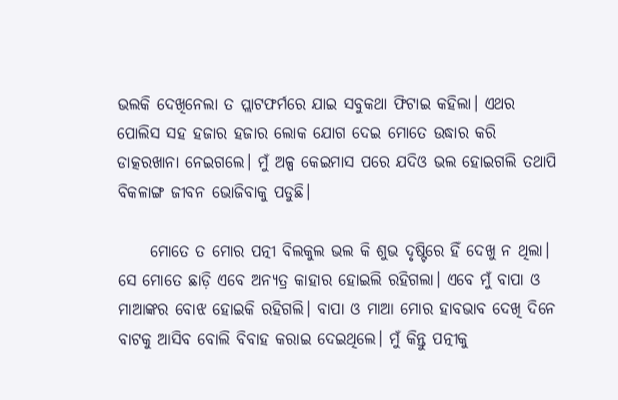ଭଲକି ଦେଖିନେଲା ତ ପ୍ଲାଟଫର୍ମରେ ଯାଇ ସବୁକଥା ଫିଟାଇ କହିଲା। ଏଥର ପୋଲିସ ସହ ହଜାର ହଜାର ଲୋକ ଯୋଗ ଦେଇ ମୋତେ ଉଦ୍ଧାର କରି ଡାତ୍କରଖାନା ନେଇଗଲେ। ମୁଁ ଅଳ୍ପ କେଇମାସ ପରେ ଯଦିଓ ଭଲ ହୋଇଗଲି ତଥାପି ବିକଳାଙ୍ଗ ଜୀବନ ଭୋଜିବାକୁ ପଡୁଛି।

     ମୋତେ ତ ମୋର ପତ୍ନୀ ବିଲକୁଲ ଭଲ କି ଶୁଭ ଦୃଷ୍ଟିରେ ହିଁ ଦେଖୁ ନ ଥିଲା। ସେ ମୋତେ ଛାଡ଼ି ଏବେ ଅନ୍ୟତ୍ର କାହାର ହୋଇଲି ରହିଗଲା। ଏବେ ମୁଁ ବାପା ଓ ମାଆଙ୍କର ବୋଝ ହୋଇକି ରହିଗଲି। ବାପା ଓ ମାଆ ମୋର ହାବଭାବ ଦେଖି ଦିନେ ବାଟକୁ ଆସିବ ବୋଲି ବିବାହ କରାଇ ଦେଇଥିଲେ। ମୁଁ କିନ୍ତୁ ପତ୍ନୀକୁ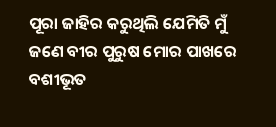ପୂରା ଜାହିର କରୁଥିଲି ଯେମିତି ମୁଁ ଜଣେ ବୀର ପୁରୁଷ ମୋର ପାଖରେ ବଶୀଭୂତ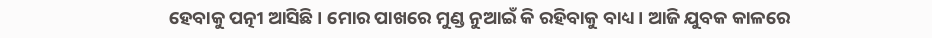ହେବାକୁ ପତ୍ନୀ ଆସିଛି। ମୋର ପାଖରେ ମୁଣ୍ଡ ନୁଆଇଁ କି ରହିବାକୁ ବାଧ୍ୟ। ଆଜି ଯୁବକ କାଳରେ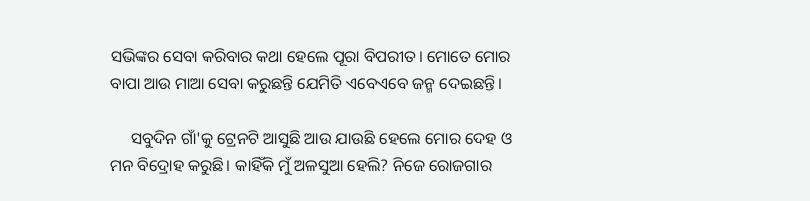ସଭିଙ୍କର ସେବା କରିବାର କଥା ହେଲେ ପୂରା ବିପରୀତ। ମୋତେ ମୋର ବାପା ଆଉ ମାଆ ସେବା କରୁଛନ୍ତି ଯେମିତି ଏବେଏବେ ଜନ୍ମ ଦେଇଛନ୍ତି।

     ସବୁଦିନ ଗାଁ'କୁ ଟ୍ରେନଟି ଆସୁଛି ଆଉ ଯାଉଛି ହେଲେ ମୋର ଦେହ ଓ ମନ ବିଦ୍ରୋହ କରୁଛି। କାହିଁକି ମୁଁ ଅଳସୁଆ ହେଲି? ନିଜେ ରୋଜଗାର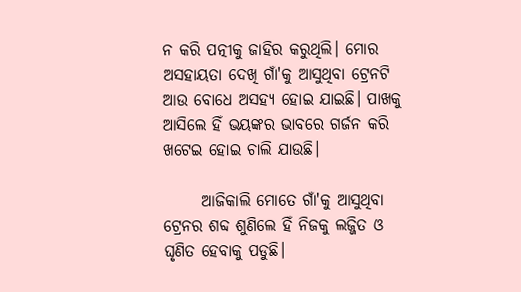ନ କରି ପତ୍ନୀକୁ ଜାହିର କରୁଥିଲି। ମୋର ଅସହାୟତା ଦେଖି ଗାଁ'କୁ ଆସୁଥିବା ଟ୍ରେନଟି ଆଉ ବୋଧେ ଅସହ୍ୟ ହୋଇ ଯାଇଛି। ପାଖକୁ ଆସିଲେ ହିଁ ଭୟଙ୍କର ଭାବରେ ଗର୍ଜନ କରି ଖଟେଇ ହୋଇ ଚାଲି ଯାଉଛି।

      ଆଜିକାଲି ମୋତେ ଗାଁ'କୁ ଆସୁଥିବା ଟ୍ରେନର ଶବ୍ଦ ଶୁଣିଲେ ହିଁ ନିଜକୁ ଲଜ୍ଜିତ ଓ ଘୃଣିତ ହେବାକୁ ପଡୁଛି।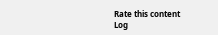Rate this content
Log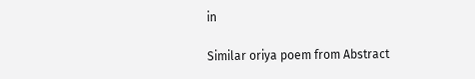in

Similar oriya poem from Abstract